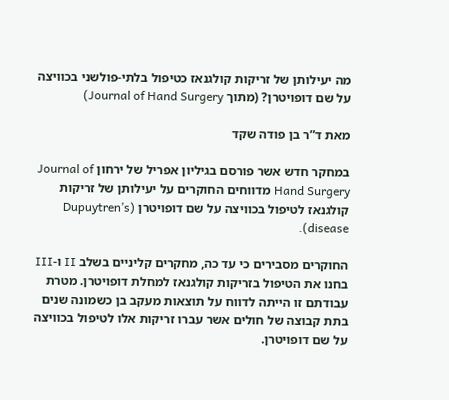מה יעילותן של זריקות קולגנאז כטיפול בלתי-פולשני בכוויצה על שם דופויטרן? (מתוך Journal of Hand Surgery)

מאת ד”ר בן פודה שקד

במחקר חדש אשר פורסם בגיליון אפריל של ירחון Journal of Hand Surgery מדווחים החוקרים על יעילותן של זריקות קולגנאז לטיפול בכוויצה על שם דופויטרן (Dupuytren’s disease).

החוקרים מסבירים כי עד כה, מחקרים קליניים בשלב II ו-III בחנו את הטיפול בזריקות קולגנאז למחלת דופויטרן. מטרת עבודתם זו הייתה לדווח על תוצאות מעקב בן כשמונה שנים בתת קבוצה של חולים אשר עברו זריקות אלו לטיפול בכוויצה על שם דופויטרן.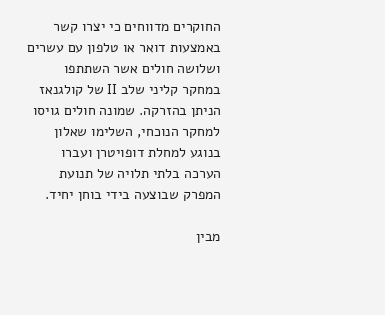החוקרים מדווחים כי יצרו קשר באמצעות דואר או טלפון עם עשרים ושלושה חולים אשר השתתפו במחקר קליני שלב II של קולגנאז הניתן בהזרקה. שמונה חולים גויסו למחקר הנוכחי, השלימו שאלון בנוגע למחלת דופויטרן ועברו הערכה בלתי תלויה של תנועת המפרק שבוצעה בידי בוחן יחיד.

מבין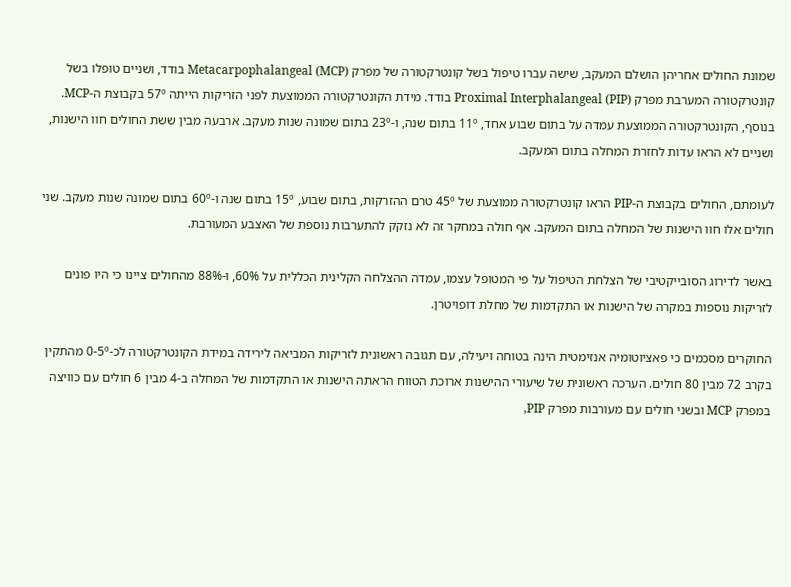שמונת החולים אחריהן הושלם המעקב, שישה עברו טיפול בשל קונטרקטורה של מפרק Metacarpophalangeal (MCP) בודד, ושניים טופלו בשל קונטרקטורה המערבת מפרק Proximal Interphalangeal (PIP) בודד. מידת הקונטרקטורה הממוצעת לפני הזריקות הייתה 57º בקבוצת ה-MCP. בנוסף, הקונטרקטורה הממוצעת עמדה על בתום שבוע אחד, 11º בתום שנה, ו-23º בתום שמונה שנות מעקב. ארבעה מבין ששת החולים חוו הישנות, ושניים לא הראו עדות לחזרת המחלה בתום המעקב.

לעומתם, החולים בקבוצת ה-PIP הראו קונטרקטורה ממוצעת של 45º טרם ההזרקות, בתום שבוע, 15º בתום שנה ו-60º בתום שמונה שנות מעקב. שני חולים אלו חוו הישנות של המחלה בתום המעקב. אף חולה במחקר זה לא נזקק להתערבות נוספת של האצבע המעורבת.

באשר לדירוג הסובייקטיבי של הצלחת הטיפול על פי המטופל עצמו, עמדה ההצלחה הקלינית הכללית על 60%, ו-88% מהחולים ציינו כי היו פונים לזריקות נוספות במקרה של הישנות או התקדמות של מחלת דופויטרן.

החוקרים מסכמים כי פאציוטומיה אנזימטית הינה בטוחה ויעילה, עם תגובה ראשונית לזריקות המביאה לירידה במידת הקונטרקטורה לכ-0-5º מהתקין בקרב 72 מבין 80 חולים. הערכה ראשונית של שיעורי ההישנות ארוכת הטווח הראתה הישנות או התקדמות של המחלה ב-4 מבין 6 חולים עם כוויצה במפרק MCP ובשני חולים עם מעורבות מפרק PIP,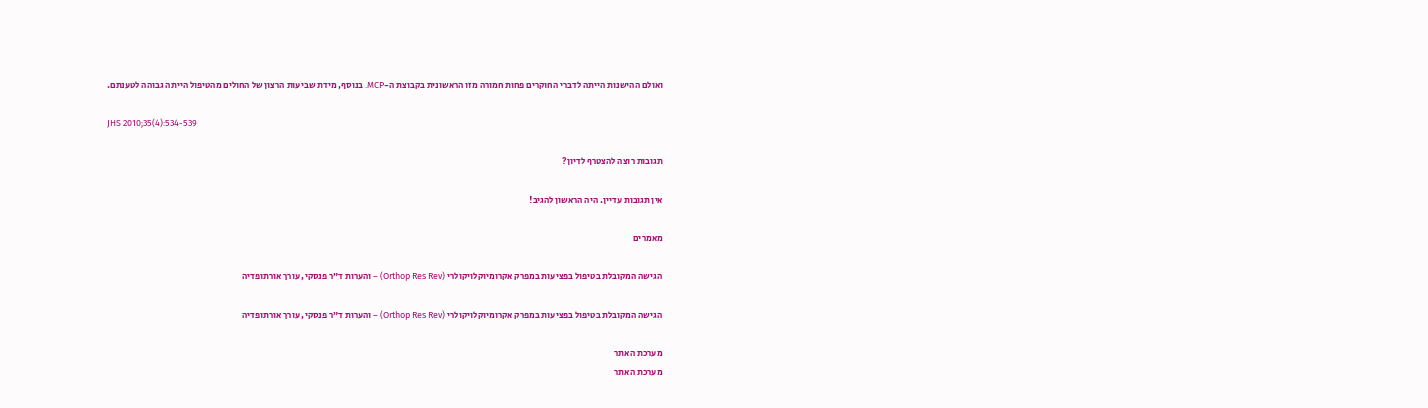ואולם ההישנות הייתה לדברי החוקרים פחות חמורה מזו הראשונית בקבוצת ה-MCP. בנוסף, מידת שביעות הרצון של החולים מהטיפול הייתה גבוהה לטענתם.

JHS 2010;35(4):534-539

תגובות רוצה להצטרף לדיון?

אין תגובות עדיין. היה הראשון להגיב!

מאמרים

הגישה המקובלת בטיפול בפציעות במפרק אקרומיוקלויקולרי (Orthop Res Rev) – והערות ד”ר פנסקי, עורך אורתופדיה

הגישה המקובלת בטיפול בפציעות במפרק אקרומיוקלויקולרי (Orthop Res Rev) – והערות ד”ר פנסקי, עורך אורתופדיה

מערכת האתר
מערכת האתר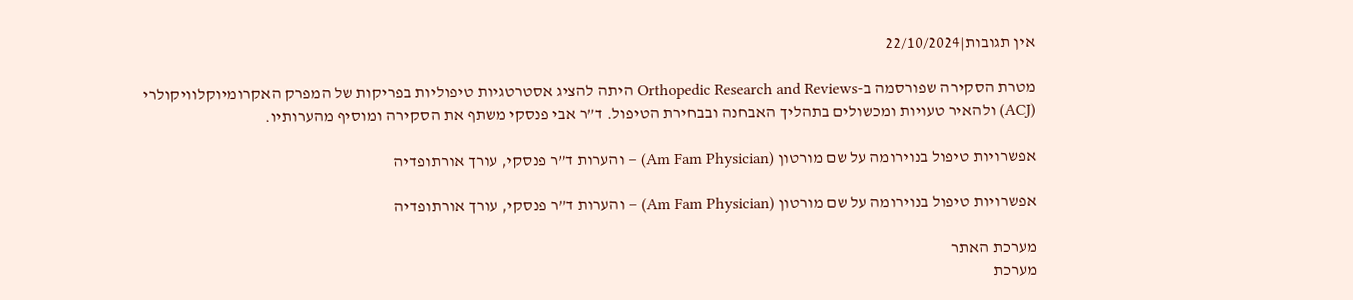אין תגובות|22/10/2024

מטרת הסקירה שפורסמה ב-Orthopedic Research and Reviews היתה להציג אסטרטגיות טיפוליות בפריקות של המפרק האקרומיוקלוויקולרי (ACJ) ולהאיר טעויות ומכשולים בתהליך האבחנה ובבחירת הטיפול. ד”ר אבי פנסקי משתף את הסקירה ומוסיף מהערותיו.

אפשרויות טיפול בנוירומה על שם מורטון (Am Fam Physician) – והערות ד”ר פנסקי, עורך אורתופדיה

אפשרויות טיפול בנוירומה על שם מורטון (Am Fam Physician) – והערות ד”ר פנסקי, עורך אורתופדיה

מערכת האתר
מערכת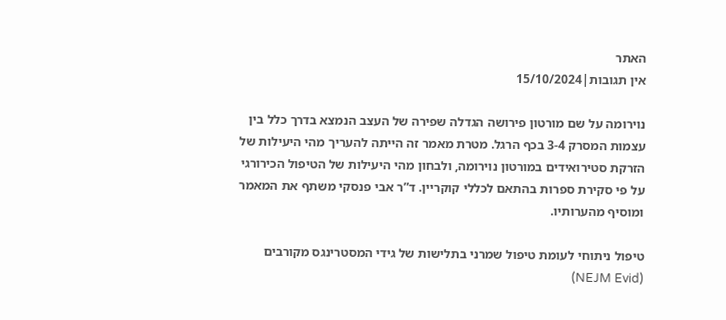האתר
אין תגובות|15/10/2024

נוירומה על שם מורטון פירושה הגדלה שפירה של העצב הנמצא בדרך כלל בין עצמות המסרק 3-4 בכף הרגל. מטרת מאמר זה הייתה להעריך מהי היעילות של הזרקת סטירואידים במורטון נוירומה, ולבחון מהי היעילות של הטיפול הכירורגי על פי סקירת ספרות בהתאם לכללי קוקריין. ד”ר אבי פנסקי משתף את המאמר ומוסיף מהערותיו.

טיפול ניתוחי לעומת טיפול שמרני בתלישות של גידי המסטרינגס מקורבים (NEJM Evid)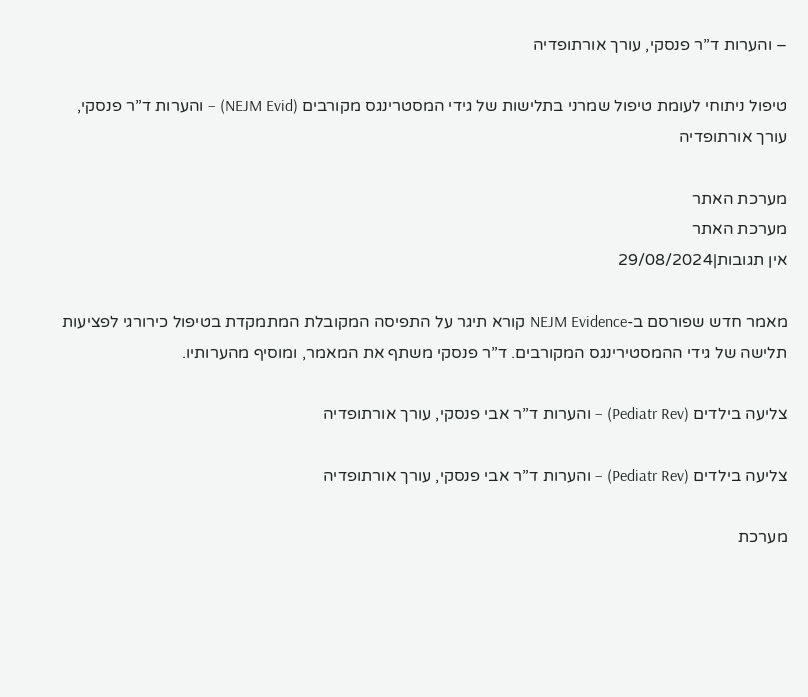– והערות ד”ר פנסקי, עורך אורתופדיה

טיפול ניתוחי לעומת טיפול שמרני בתלישות של גידי המסטרינגס מקורבים (NEJM Evid) – והערות ד”ר פנסקי, עורך אורתופדיה

מערכת האתר
מערכת האתר
אין תגובות|29/08/2024

מאמר חדש שפורסם ב-NEJM Evidence קורא תיגר על התפיסה המקובלת המתמקדת בטיפול כירורגי לפציעות תלישה של גידי ההמסטירינגס המקורבים. ד”ר פנסקי משתף את המאמר, ומוסיף מהערותיו.

צליעה בילדים (Pediatr Rev) – והערות ד”ר אבי פנסקי, עורך אורתופדיה

צליעה בילדים (Pediatr Rev) – והערות ד”ר אבי פנסקי, עורך אורתופדיה

מערכת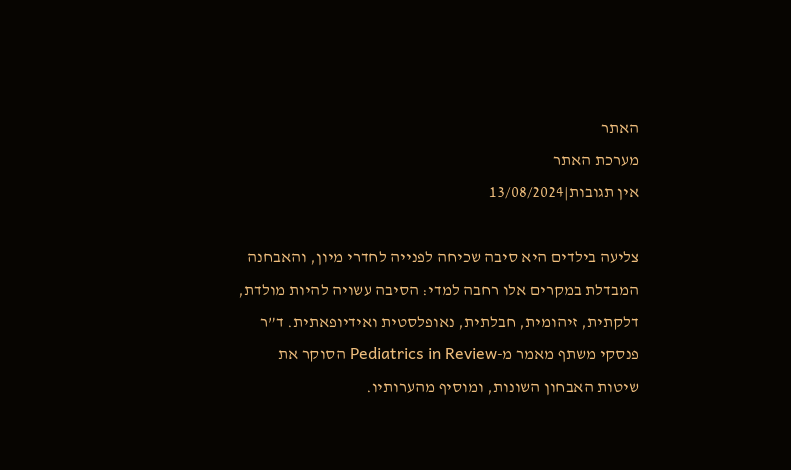האתר
מערכת האתר
אין תגובות|13/08/2024

צליעה בילדים היא סיבה שכיחה לפנייה לחדרי מיון, והאבחנה המבדלת במקרים אלו רחבה למדי: הסיבה עשויה להיות מולדת, דלקתית, זיהומית, חבלתית, נאופלסטית ואידיופאתית. ד”ר פנסקי משתף מאמר מ-Pediatrics in Review הסוקר את שיטות האבחון השונות, ומוסיף מהערותיו.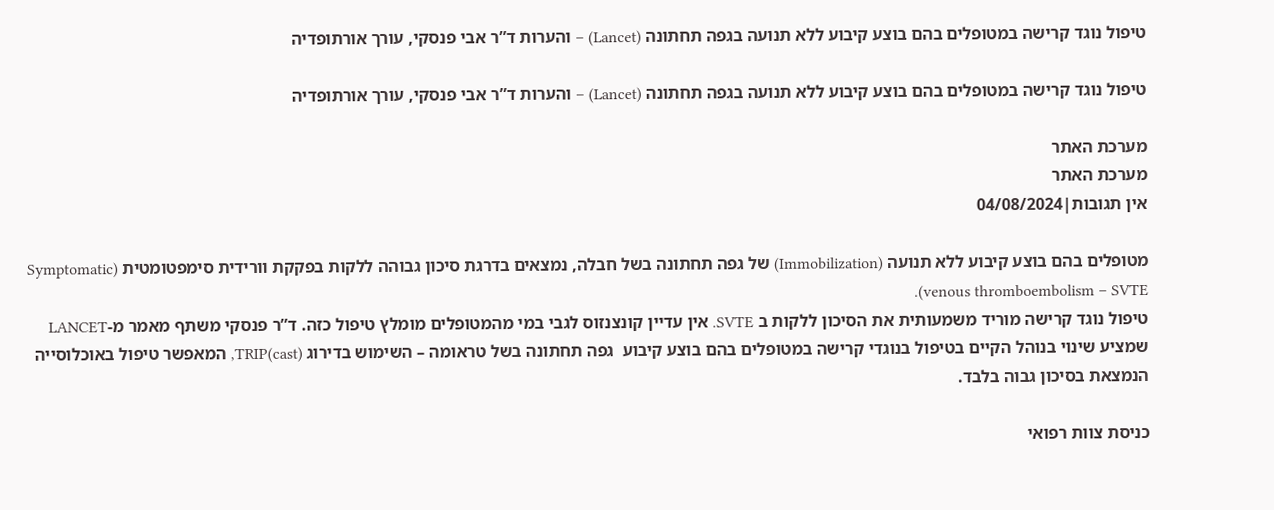טיפול נוגד קרישה במטופלים בהם בוצע קיבוע ללא תנועה בגפה תחתונה (Lancet) – והערות ד”ר אבי פנסקי, עורך אורתופדיה

טיפול נוגד קרישה במטופלים בהם בוצע קיבוע ללא תנועה בגפה תחתונה (Lancet) – והערות ד”ר אבי פנסקי, עורך אורתופדיה

מערכת האתר
מערכת האתר
אין תגובות|04/08/2024

מטופלים בהם בוצע קיבוע ללא תנועה (Immobilization) של גפה תחתונה בשל חבלה, נמצאים בדרגת סיכון גבוהה ללקות בפקקת וורידית סימפטומטית (Symptomatic venous thromboembolism – SVTE).
טיפול נוגד קרישה מוריד משמעותית את הסיכון ללקות ב SVTE. אין עדיין קונצנזוס לגבי במי מהמטופלים מומלץ טיפול כזה. ד”ר פנסקי משתף מאמר מ-LANCET שמציע שינוי בנוהל הקיים בטיפול בנוגדי קרישה במטופלים בהם בוצע קיבוע  גפה תחתונה בשל טראומה – השימוש בדירוג TRIP(cast), המאפשר טיפול באוכלוסייה הנמצאת בסיכון גבוה בלבד.

כניסת צוות רפואי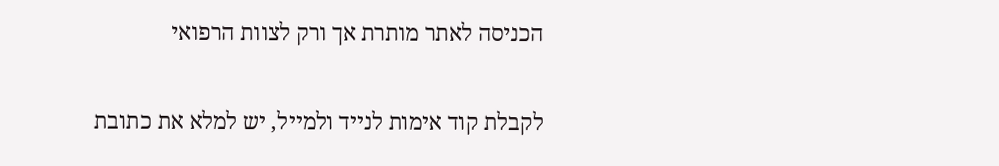הכניסה לאתר מותרת אך ורק לצוות הרפואי

לקבלת קוד אימות לנייד ולמייל, יש למלא את כתובת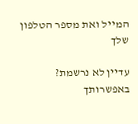המייל ואת מספר הטלפון שלך

עדיין לא נרשמת? באפשרותך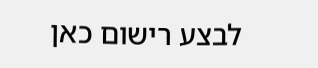לבצע רישום כאן